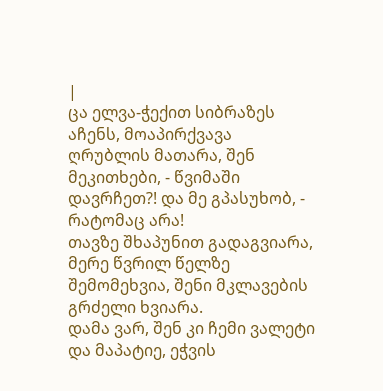|
ცა ელვა-ჭექით სიბრაზეს აჩენს, მოაპირქვავა ღრუბლის მათარა, შენ მეკითხები, - წვიმაში დავრჩეთ?! და მე გპასუხობ, - რატომაც არა!
თავზე შხაპუნით გადაგვიარა, მერე წვრილ წელზე შემომეხვია, შენი მკლავების გრძელი ხვიარა.
დამა ვარ, შენ კი ჩემი ვალეტი და მაპატიე, ეჭვის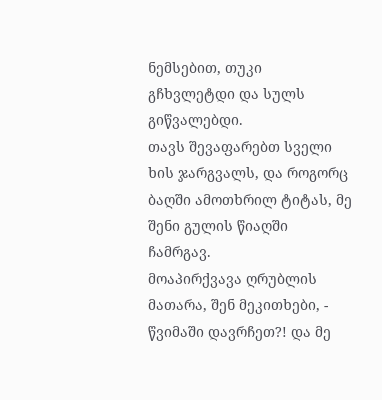ნემსებით, თუკი გჩხვლეტდი და სულს გიწვალებდი.
თავს შევაფარებთ სველი ხის ჯარგვალს, და როგორც ბაღში ამოთხრილ ტიტას, მე შენი გულის წიაღში ჩამრგავ.
მოაპირქვავა ღრუბლის მათარა, შენ მეკითხები, - წვიმაში დავრჩეთ?! და მე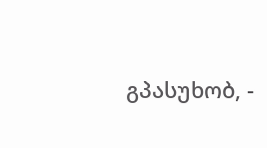გპასუხობ, -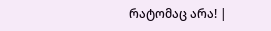რატომაც არა! |